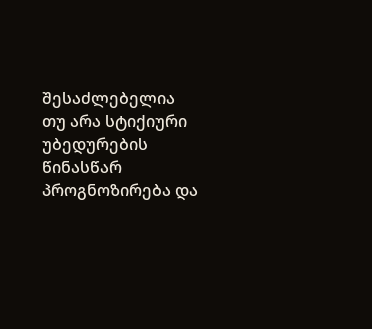შესაძლებელია თუ არა სტიქიური უბედურების წინასწარ პროგნოზირება და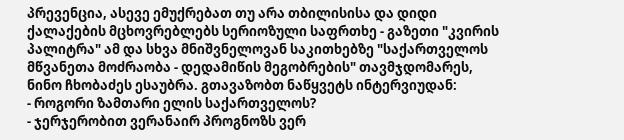პრევენცია, ასევე ემუქრებათ თუ არა თბილისისა და დიდი ქალაქების მცხოვრებლებს სერიოზული საფრთხე - გაზეთი "კვირის პალიტრა" ამ და სხვა მნიშვნელოვან საკითხებზე "საქართველოს მწვანეთა მოძრაობა - დედამიწის მეგობრების" თავმჯდომარეს, ნინო ჩხობაძეს ესაუბრა. გთავაზობთ ნაწყვეტს ინტერვიუდან:
- როგორი ზამთარი ელის საქართველოს?
- ჯერჯერობით ვერანაირ პროგნოზს ვერ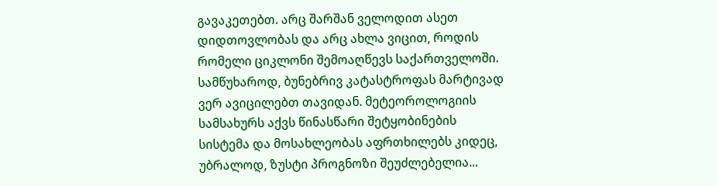გავაკეთებთ. არც შარშან ველოდით ასეთ დიდთოვლობას და არც ახლა ვიცით, როდის რომელი ციკლონი შემოაღწევს საქართველოში. სამწუხაროდ, ბუნებრივ კატასტროფას მარტივად ვერ ავიცილებთ თავიდან. მეტეოროლოგიის სამსახურს აქვს წინასწარი შეტყობინების სისტემა და მოსახლეობას აფრთხილებს კიდეც, უბრალოდ, ზუსტი პროგნოზი შეუძლებელია...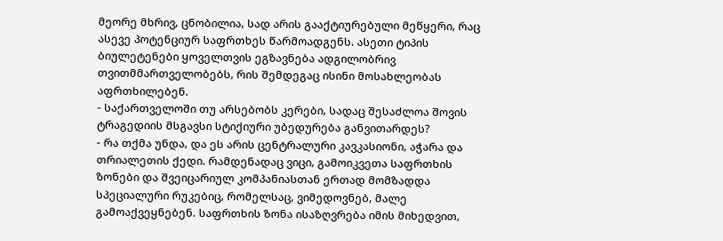მეორე მხრივ, ცნობილია, სად არის გააქტიურებული მეწყერი, რაც ასევე პოტენციურ საფრთხეს წარმოადგენს. ასეთი ტიპის ბიულეტენები ყოველთვის ეგზავნება ადგილობრივ თვითმმართველობებს, რის შემდეგაც ისინი მოსახლეობას აფრთხილებენ.
- საქართველოში თუ არსებობს კერები, სადაც შესაძლოა შოვის ტრაგედიის მსგავსი სტიქიური უბედურება განვითარდეს?
- რა თქმა უნდა, და ეს არის ცენტრალური კავკასიონი, აჭარა და თრიალეთის ქედი. რამდენადაც ვიცი, გამოიკვეთა საფრთხის ზონები და შვეიცარიულ კომპანიასთან ერთად მომზადდა სპეციალური რუკებიც, რომელსაც, ვიმედოვნებ, მალე გამოაქვეყნებენ. საფრთხის ზონა ისაზღვრება იმის მიხედვით,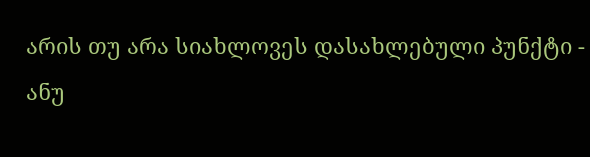არის თუ არა სიახლოვეს დასახლებული პუნქტი - ანუ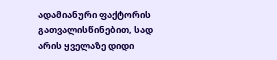ადამიანური ფაქტორის გათვალისწინებით, სად არის ყველაზე დიდი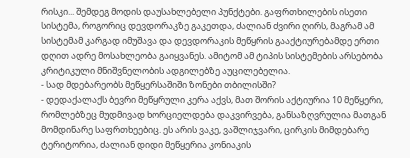რისკი... შემდეგ მოდის დაუსახლებელი პუნქტები. გაფრთხილების ისეთი სისტემა, როგორიც დევდორაკზე გაკეთდა, ძალიან ძვირი ღირს, მაგრამ ამ სისტემამ კარგად იმუშავა და დევდორაკის მეწყრის გააქტიურებამდე ერთი დღით ადრე მოსახლეობა გაიყვანეს. ამიტომ ამ ტიპის სისტემების არსებობა კრიტიკული მნიშვნელობის ადგილებზე აუცილებელია.
- სად მდებარეობს მეწყერსაშიში ზონები თბილისში?
- დედაქალაქს ბევრი მეწყრული კერა აქვს, მათ შორის აქტიურია 10 მეწყერი, რომლებზეც მუდმივად ხორციელდება დაკვირვება, განსაზღვრულია მათგან მომდინარე საფრთხეებიც. ეს არის ვაკე, ვაშლიჯვარი, ცირკის მიმდებარე ტერიტორია, ძალიან დიდი მეწყერია კონიაკის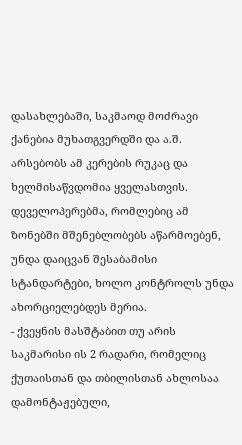დასახლებაში, საკმაოდ მოძრავი ქანებია მუხათგვერდში და ა.შ. არსებობს ამ კერების რუკაც და ხელმისაწვდომია ყველასთვის. დეველოპერებმა, რომლებიც ამ ზონებში მშენებლობებს აწარმოებენ, უნდა დაიცვან შესაბამისი სტანდარტები, ხოლო კონტროლს უნდა ახორციელებდეს მერია.
- ქვეყნის მასშტაბით თუ არის საკმარისი ის 2 რადარი, რომელიც ქუთაისთან და თბილისთან ახლოსაა დამონტაჟებული,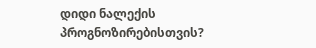დიდი ნალექის პროგნოზირებისთვის?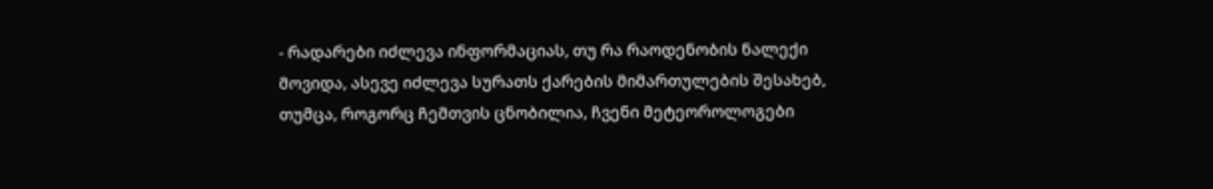- რადარები იძლევა ინფორმაციას, თუ რა რაოდენობის ნალექი მოვიდა, ასევე იძლევა სურათს ქარების მიმართულების შესახებ, თუმცა, როგორც ჩემთვის ცნობილია, ჩვენი მეტეოროლოგები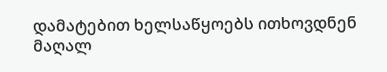დამატებით ხელსაწყოებს ითხოვდნენ მაღალ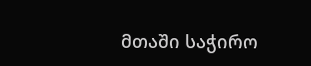მთაში საჭირო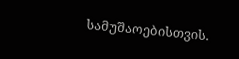სამუშაოებისთვის.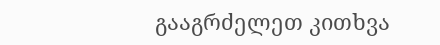გააგრძელეთ კითხვა